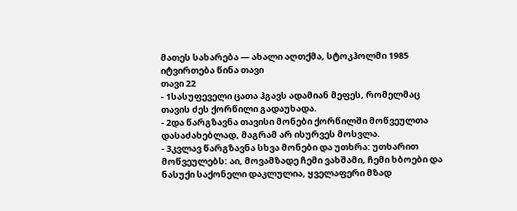მათეს სახარება — ახალი აღთქმა, სტოკჰოლმი 1985
იტვირთება წინა თავი
თავი 22
- 1სასუფეველი ცათა ჰგავს ადამიან მეფეს, რომელმაც თავის ძეს ქორწილი გადაუხადა.
- 2და წარგზავნა თავისი მონები ქორწილში მოწვეულთა დასაძახებლად, მაგრამ არ ისურვეს მოსვლა.
- 3კვლავ წარგზავნა სხვა მონები და უთხრა: უთხარით მოწვეულებს: აი, მოვამზადე ჩემი ვახშამი, ჩემი ხბოები და ნასუქი საქონელი დაკლულია, ყველაფერი მზად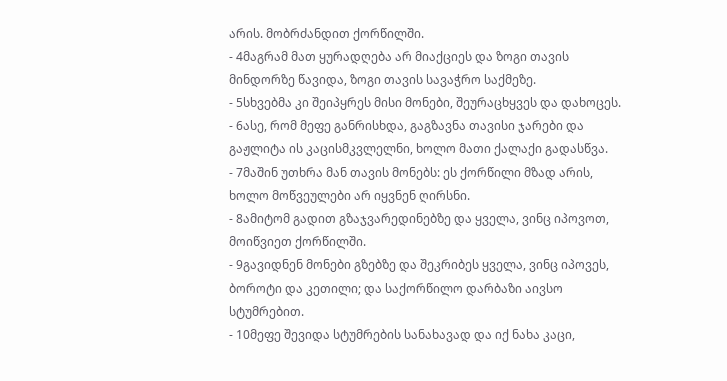არის. მობრძანდით ქორწილში.
- 4მაგრამ მათ ყურადღება არ მიაქციეს და ზოგი თავის მინდორზე წავიდა, ზოგი თავის სავაჭრო საქმეზე.
- 5სხვებმა კი შეიპყრეს მისი მონები, შეურაცხყვეს და დახოცეს.
- 6ასე, რომ მეფე განრისხდა, გაგზავნა თავისი ჯარები და გაჟლიტა ის კაცისმკვლელნი, ხოლო მათი ქალაქი გადასწვა.
- 7მაშინ უთხრა მან თავის მონებს: ეს ქორწილი მზად არის, ხოლო მოწვეულები არ იყვნენ ღირსნი.
- 8ამიტომ გადით გზაჯვარედინებზე და ყველა, ვინც იპოვოთ, მოიწვიეთ ქორწილში.
- 9გავიდნენ მონები გზებზე და შეკრიბეს ყველა, ვინც იპოვეს, ბოროტი და კეთილი; და საქორწილო დარბაზი აივსო სტუმრებით.
- 10მეფე შევიდა სტუმრების სანახავად და იქ ნახა კაცი,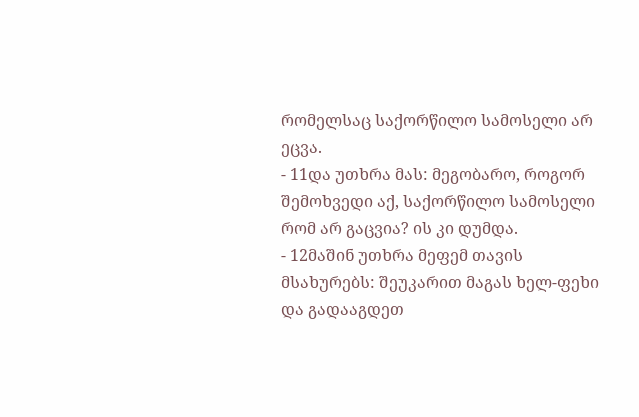რომელსაც საქორწილო სამოსელი არ ეცვა.
- 11და უთხრა მას: მეგობარო, როგორ შემოხვედი აქ, საქორწილო სამოსელი რომ არ გაცვია? ის კი დუმდა.
- 12მაშინ უთხრა მეფემ თავის მსახურებს: შეუკარით მაგას ხელ-ფეხი და გადააგდეთ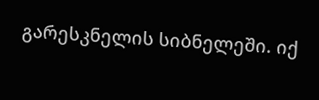გარესკნელის სიბნელეში. იქ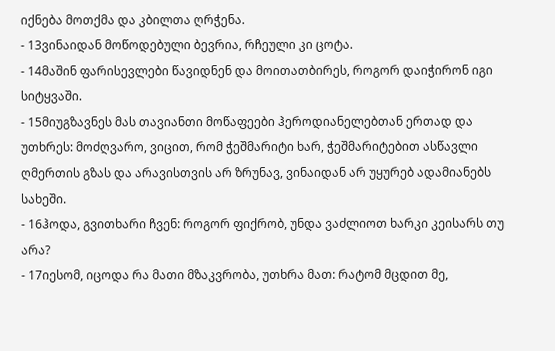იქნება მოთქმა და კბილთა ღრჭენა.
- 13ვინაიდან მოწოდებული ბევრია, რჩეული კი ცოტა.
- 14მაშინ ფარისევლები წავიდნენ და მოითათბირეს, როგორ დაიჭირონ იგი სიტყვაში.
- 15მიუგზავნეს მას თავიანთი მოწაფეები ჰეროდიანელებთან ერთად და უთხრეს: მოძღვარო, ვიცით, რომ ჭეშმარიტი ხარ, ჭეშმარიტებით ასწავლი ღმერთის გზას და არავისთვის არ ზრუნავ, ვინაიდან არ უყურებ ადამიანებს სახეში.
- 16ჰოდა, გვითხარი ჩვენ: როგორ ფიქრობ, უნდა ვაძლიოთ ხარკი კეისარს თუ არა?
- 17იესომ, იცოდა რა მათი მზაკვრობა, უთხრა მათ: რატომ მცდით მე,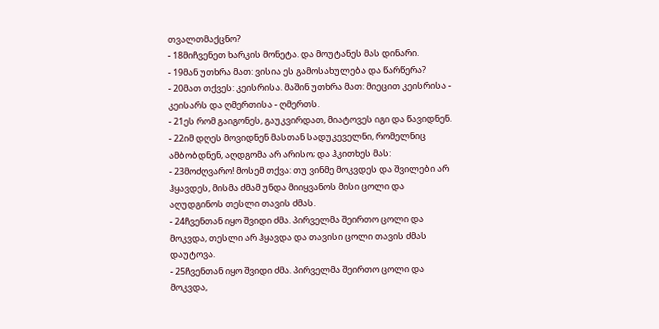თვალთმაქცნო?
- 18მიჩვენეთ ხარკის მონეტა. და მოუტანეს მას დინარი.
- 19მან უთხრა მათ: ვისია ეს გამოსახულება და წარწერა?
- 20მათ თქვეს: კეისრისა. მაშინ უთხრა მათ: მიეცით კეისრისა - კეისარს და ღმერთისა - ღმერთს.
- 21ეს რომ გაიგონეს, გაუკვირდათ, მიატოვეს იგი და წავიდნენ.
- 22იმ დღეს მოვიდნენ მასთან სადუკეველნი, რომელნიც ამბობდნენ, აღდგომა არ არისო; და ჰკითხეს მას:
- 23მოძღვარო! მოსემ თქვა: თუ ვინმე მოკვდეს და შვილები არ ჰყავდეს, მისმა ძმამ უნდა მიიყვანოს მისი ცოლი და აღუდგინოს თესლი თავის ძმას.
- 24ჩვენთან იყო შვიდი ძმა. პირველმა შეირთო ცოლი და მოკვდა, თესლი არ ჰყავდა და თავისი ცოლი თავის ძმას დაუტოვა.
- 25ჩვენთან იყო შვიდი ძმა. პირველმა შეირთო ცოლი და მოკვდა,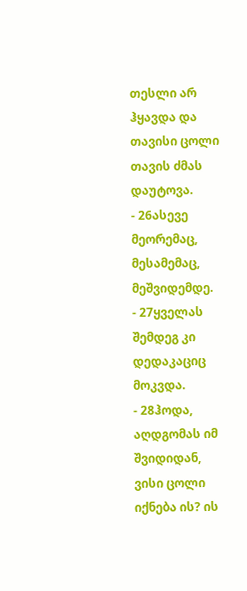თესლი არ ჰყავდა და თავისი ცოლი თავის ძმას დაუტოვა.
- 26ასევე მეორემაც, მესამემაც, მეშვიდემდე.
- 27ყველას შემდეგ კი დედაკაციც მოკვდა.
- 28ჰოდა, აღდგომას იმ შვიდიდან, ვისი ცოლი იქნება ის? ის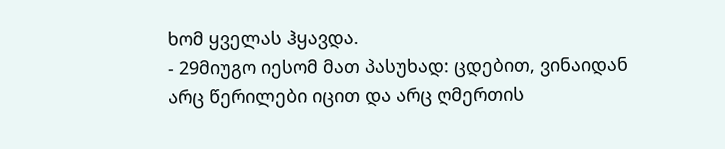ხომ ყველას ჰყავდა.
- 29მიუგო იესომ მათ პასუხად: ცდებით, ვინაიდან არც წერილები იცით და არც ღმერთის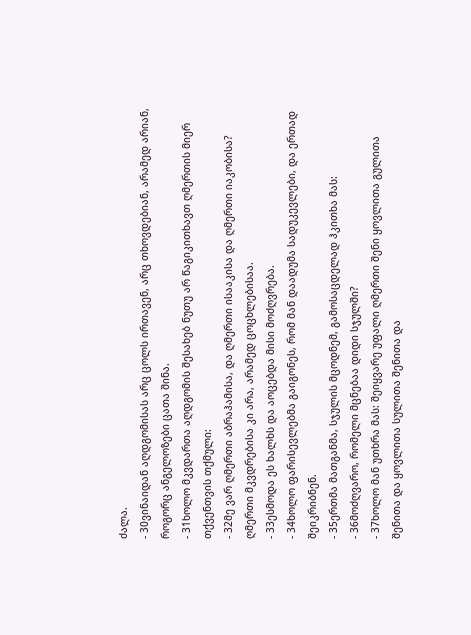ძალა.
- 30ვინაიდან აღდგომისას არც ცოლს ირთავენ, არც თხოვდებიან, არამედ არიან, როგორც ანგელოზები ცათა შინა.
- 31ხოლო მკვდართა აღდგომის შესახებ ნუთუ არ წაგიკითხავთ ღმერთის მიერ თქვენთვის თქმული:
- 32მე ვარ ღმერთი აბრაჰამისა, და ღმერთი ისააკისა და ღმერთი იაკობისა? ღმერთი მკვდრებისა კი არა, არამედ ცოცხლებისაა.
- 33ესმოდა ეს ხალხს და აოცებდა მისი მოძღვრება.
- 34ხოლო ფარისევლებმა გაიგონეს, რომ მან დაადუმა სადუკევლები, და ერთად შეიკრიბნენ.
- 35ერთმა მათგანმა, სჯულის მცოდნემ, გამოსაცდელად ჰკითხა მას:
- 36მოძღვარო, რომელი მცნებაა დიდი სჯულში?
- 37ხოლო მან უთხრა მას: შეიყვარე უფალი ღმერთი შენი ყოვლითა გულითა შენითა და ყოვლითა სულითა შენითა და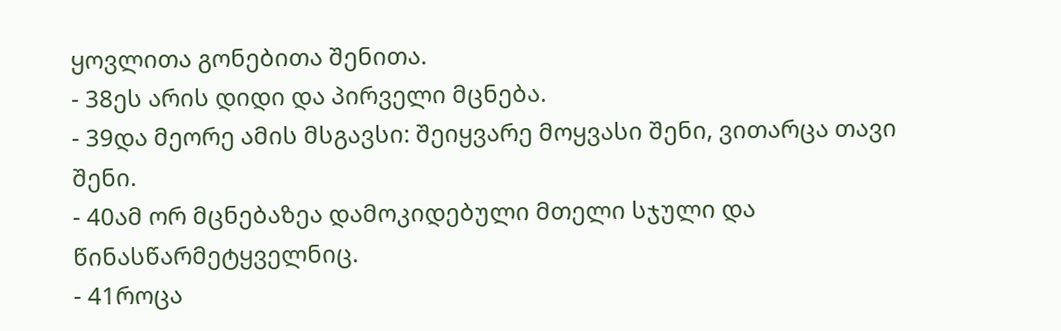ყოვლითა გონებითა შენითა.
- 38ეს არის დიდი და პირველი მცნება.
- 39და მეორე ამის მსგავსი: შეიყვარე მოყვასი შენი, ვითარცა თავი შენი.
- 40ამ ორ მცნებაზეა დამოკიდებული მთელი სჯული და წინასწარმეტყველნიც.
- 41როცა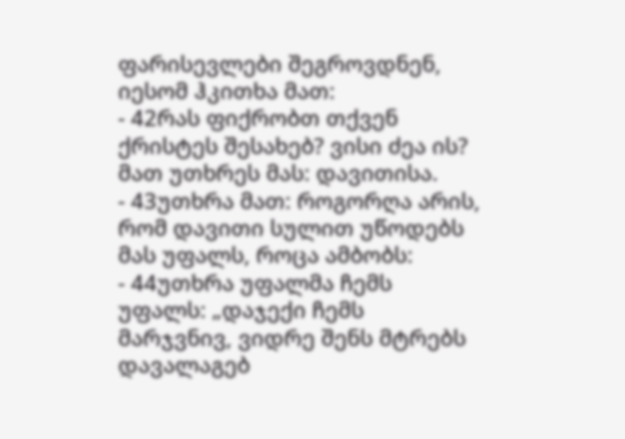ფარისევლები შეგროვდნენ, იესომ ჰკითხა მათ:
- 42რას ფიქრობთ თქვენ ქრისტეს შესახებ? ვისი ძეა ის? მათ უთხრეს მას: დავითისა.
- 43უთხრა მათ: როგორღა არის, რომ დავითი სულით უწოდებს მას უფალს, როცა ამბობს:
- 44უთხრა უფალმა ჩემს უფალს: „დაჯექი ჩემს მარჯვნივ, ვიდრე შენს მტრებს დავალაგებ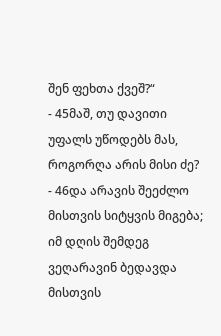შენ ფეხთა ქვეშ?“
- 45მაშ, თუ დავითი უფალს უწოდებს მას, როგორღა არის მისი ძე?
- 46და არავის შეეძლო მისთვის სიტყვის მიგება; იმ დღის შემდეგ ვეღარავინ ბედავდა მისთვის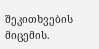შეკითხვების მიცემის.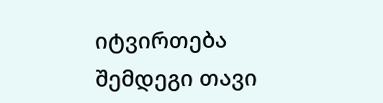იტვირთება შემდეგი თავი